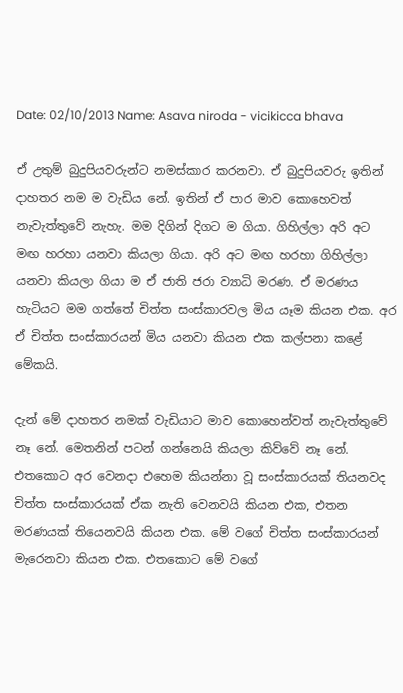Date: 02/10/2013 Name: Asava niroda - vicikicca bhava

ඒ උතුම් බුදුපියවරුන්ට නමස්කාර කරනවා. ඒ බුදුපියවරු ඉතින් දාහතර නම ම වැඩිය නේ. ඉතින් ඒ පාර මාව කොහෙවත් නැවැත්තුවේ නැහැ. මම දිගින් දිගට ම ගියා. ගිහිල්ලා අරි අට මඟ හරහා යනවා කියලා ගියා. අරි අට මඟ හරහා ගිහිල්ලා යනවා කියලා ගියා ම ඒ ජාති ජරා ව්‍යාධි මරණ. ඒ මරණය හැටියට මම ගත්තේ චිත්ත සංස්කාරවල මිය යෑම කියන එක. අර ඒ චිත්ත සංස්කාරයන් මිය යනවා කියන එක කල්පනා කළේ මේකයි.

දැන් මේ දාහතර නමක් වැඩියාට මාව කොහෙන්වත් නැවැත්තුවේ නෑ නේ. මෙතනින් පටන් ගන්නෙයි කියලා කිව්වේ නෑ නේ. එතකොට අර වෙනදා එහෙම කියන්නා වූ සංස්කාරයක් තියනවද චිත්ත සංස්කාරයක් ඒක නැති වෙනවයි කියන එක, එතන මරණයක් තියෙනවයි කියන එක. මේ වගේ චිත්ත සංස්කාරයන් මැරෙනවා කියන එක. එතකොට මේ වගේ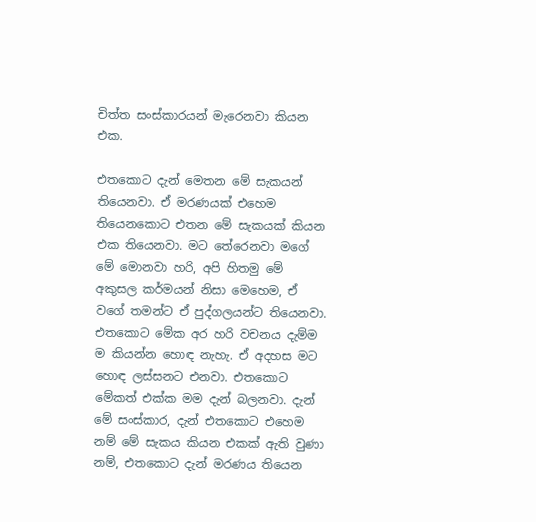චිත්ත සංස්කාරයන් මැරෙනවා කියන එක.

එතකොට දැන් මෙතන මේ සැකයන් තියෙනවා. ඒ මරණයක් එහෙම තියෙනකොට එතන මේ සැකයක් කියන එක තියෙනවා. මට තේරෙනවා මගේ මේ මොනවා හරි, අපි හිතමු මේ අකුසල කර්මයන් නිසා මෙහෙම, ඒ වගේ තමන්ට ඒ පුද්ගලයන්ට තියෙනවා. එතකොට මේක අර හරි වචනය දැම්ම ම කියන්න හොඳ නැහැ. ඒ අදහස මට හොඳ ලස්සනට එනවා. එතකොට මේකත් එක්ක මම දැන් බලනවා. දැන් මේ සංස්කාර, දැන් එතකොට එහෙම නම් මේ සැකය කියන එකක් ඇති වුණා නම්, එතකොට දැන් මරණය තියෙන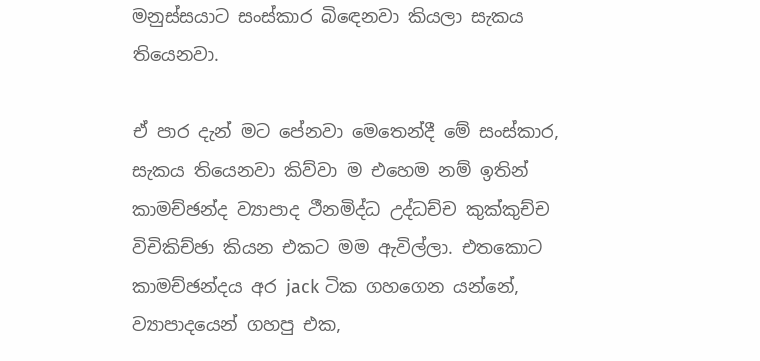මනුස්සයාට සංස්කාර බිඳෙනවා කියලා සැකය තියෙනවා.

ඒ පාර දැන් මට පේනවා මෙතෙන්දී මේ සංස්කාර, සැකය තියෙනවා කිව්වා ම එහෙම නම් ඉතින් කාමච්ඡන්ද ව්‍යාපාද ථීනමිද්ධ උද්ධච්ච කුක්කුච්ච විචිකිච්ඡා කියන එකට මම ඇවිල්ලා. එතකොට කාමච්ඡන්දය අර jack ටික ගහගෙන යන්නේ, ව්‍යාපාදයෙන් ගහපු එක,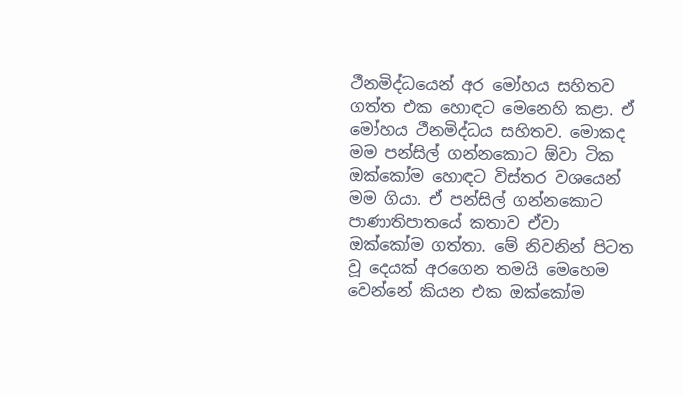ථීනමිද්ධයෙන් අර මෝහය සහිතව ගත්ත එක හොඳට මෙනෙහි කළා. ඒ මෝහය ථීනමිද්ධය සහිතව. මොකද මම පන්සිල් ගන්නකොට ඕවා ටික ඔක්කෝම හොඳට විස්තර වශයෙන් මම ගියා. ඒ පන්සිල් ගන්නකොට පාණාතිපාතයේ කතාව ඒවා ඔක්කෝම ගත්තා. මේ නිවනින් පිටත වූ දෙයක් අරගෙන තමයි මෙහෙම වෙන්නේ කියන එක ඔක්කෝම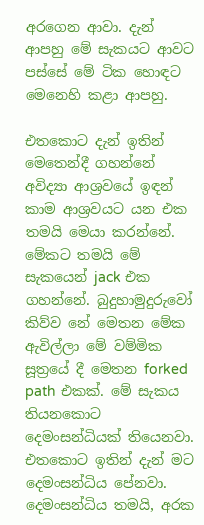අරගෙන ආවා. දැන් ආපහු මේ සැකයට ආවට පස්සේ මේ ටික හොඳට මෙනෙහි කළා ආපහු.

එතකොට දැන් ඉතින් මෙතෙන්දී ගහන්නේ අවිද්‍යා ආශ්‍රවයේ ඉඳන් කාම ආශ්‍රවයට යන එක තමයි මෙයා කරන්නේ. මේකට තමයි මේ සැකයෙන් jack එක ගහන්නේ. බුදුහාමුදුරුවෝ කිව්ව නේ මෙතන මේක ඇවිල්ලා මේ වම්මික සූත්‍රයේ දී මෙතන forked path එකක්. මේ සැකය තියනකොට දෙමංසන්ධියක් තියෙනවා. එතකොට ඉතින් දැන් මට දෙමංසන්ධිය පේනවා. දෙමංසන්ධිය තමයි, අරක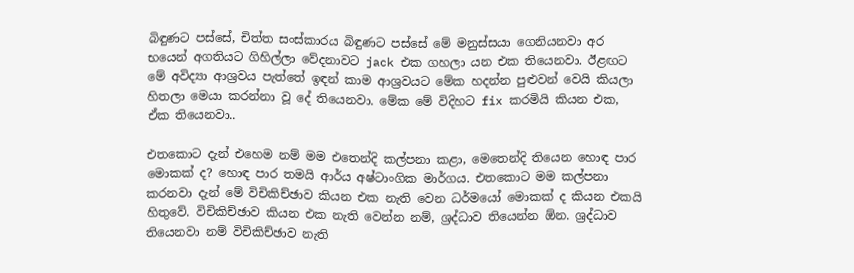බිඳුණට පස්සේ, චිත්ත සංස්කාරය බිඳුණට පස්සේ මේ මනුස්සයා ගෙනියනවා අර භයෙන් අගතියට ගිහිල්ලා වේදනාවට jack එක ගහලා යන එක තියෙනවා. ඊළඟට මේ අවිද්‍යා ආශ්‍රවය පැත්තේ ඉඳන් කාම ආශ්‍රවයට මේක හදන්න පුළුවන් වෙයි කියලා හිතලා මෙයා කරන්නා වූ දේ තියෙනවා. මේක මේ විදිහට fix කරමියි කියන එක, ඒක තියෙනවා..

එතකොට දැන් එහෙම නම් මම එතෙන්දි කල්පනා කළා, මෙතෙන්දි තියෙන හොඳ පාර මොකක් ද? හොඳ පාර තමයි ආර්ය අෂ්ටාංගික මාර්ගය. එතකොට මම කල්පනා කරනවා දැන් මේ විචිකිච්ඡාව කියන එක නැති වෙන ධර්මයෝ මොකක් ද කියන එකයි හිතුවේ. විචිකිච්ඡාව කියන එක නැති වෙන්න නම්, ශ්‍රද්ධාව තියෙන්න ඕන. ශ්‍රද්ධාව තියෙනවා නම් විචිකිච්ඡාව නැති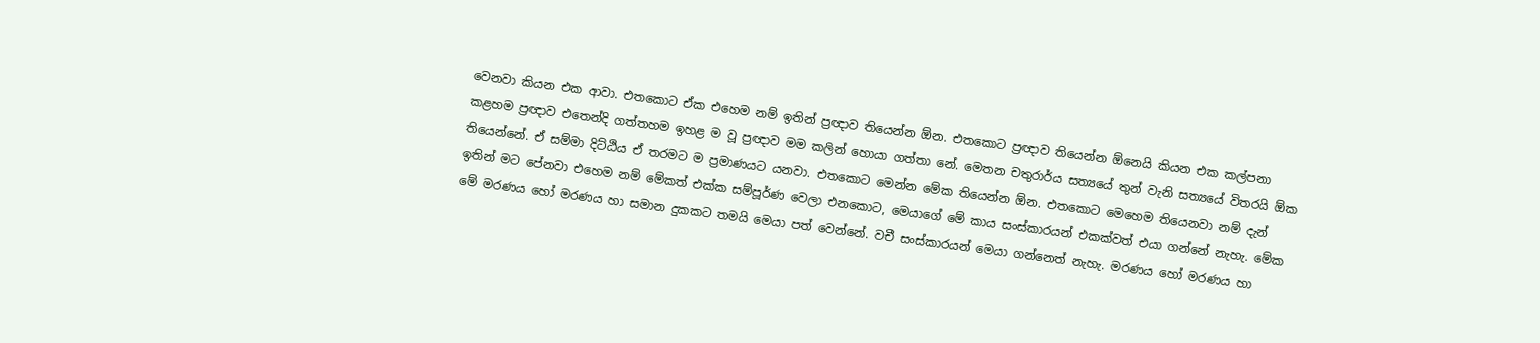වෙනවා කියන එක ආවා. එතකොට ඒක එහෙම නම් ඉතින් ප්‍රඥාව තියෙන්න ඕන. එතකොට ප්‍රඥාව තියෙන්න ඕනෙයි කියන එක කල්පනා කළහම ප්‍රඥාව එතෙන්දි ගත්තහම ඉහළ ම වූ ප්‍රඥාව මම කලින් හොයා ගත්තා නේ. මෙතන චතුරාර්ය සත්‍යයේ තුන් වැනි සත්‍යයේ විතරයි ඕක තියෙන්නේ. ඒ සම්මා දිට්ඨිය ඒ තරමට ම ප්‍රමාණයට යනවා. එතකොට මෙන්න මේක තියෙන්න ඕන. එතකොට මෙහෙම තියෙනවා නම් දැන් ඉතින් මට පේනවා එහෙම නම් මේකත් එක්ක සම්පූර්ණ වෙලා එනකොට, මෙයාගේ මේ කාය සංස්කාරයන් එකක්වත් එයා ගන්නේ නැහැ. මේක මේ මරණය හෝ මරණය හා සමාන දුකකට තමයි මෙයා පත් වෙන්නේ. වචී සංස්කාරයන් මෙයා ගන්නෙත් නැහැ. මරණය හෝ මරණය හා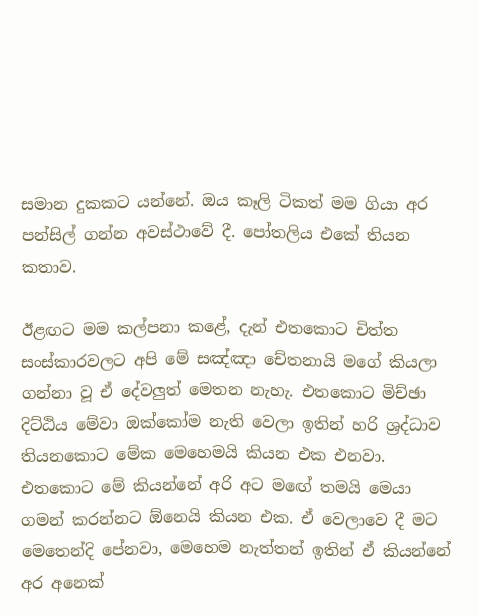සමාන දුකකට යන්නේ. ඔය කෑලි ටිකත් මම ගියා අර පන්සිල් ගන්න අවස්ථාවේ දී. පෝතලිය එකේ තියන කතාව.

ඊළඟට මම කල්පනා කළේ, දැන් එතකොට චිත්ත සංස්කාරවලට අපි මේ සඤ්ඤා චේතනායි මගේ කියලා ගන්නා වූ ඒ දේවලුත් මෙතන නැහැ. එතකොට මිච්ඡා දිට්ඨිය මේවා ඔක්කෝම නැති වෙලා ඉතින් හරි ශ්‍රද්ධාව තියනකොට මේක මෙහෙමයි කියන එක එනවා. එතකොට මේ කියන්නේ අරි අට මඟේ තමයි මෙයා ගමන් කරන්නට ඕනෙයි කියන එක. ඒ වෙලාවෙ දී මට මෙතෙන්දි පේනවා, මෙහෙම නැත්තන් ඉතින් ඒ කියන්නේ අර අනෙක්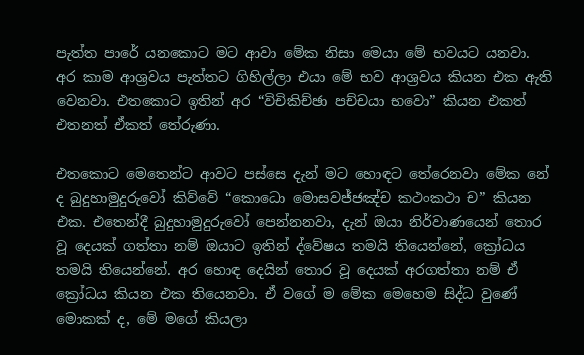පැත්ත පාරේ යනකොට මට ආවා මේක නිසා මෙයා මේ භවයට යනවා. අර කාම ආශ්‍රවය පැත්තට ගිහිල්ලා එයා මේ භව ආශ්‍රවය කියන එක ඇති වෙනවා. එතකොට ඉතින් අර “විචිකිච්ඡා පච්චයා භවො” කියන එකත් එතනත් ඒකත් තේරුණා.

එතකොට මෙතෙන්ට ආවට පස්සෙ දැන් මට හොඳට තේරෙනවා මේක නේ ද බුදුහාමුදුරුවෝ කිව්වේ “කොධො මොසවජ්‌ජඤ්‌ච කථංකථා ච” කියන එක. එතෙන්දී බුදුහාමුදුරුවෝ පෙන්නනවා, දැන් ඔයා නිර්වාණයෙන් තොර වූ දෙයක් ගත්තා නම් ඔයාට ඉතින් ද්වේෂය තමයි තියෙන්නේ, ක්‍රෝධය තමයි තියෙන්නේ. අර හොඳ දෙයින් තොර වූ දෙයක් අරගත්තා නම් ඒ ක්‍රෝධය කියන එක තියෙනවා. ඒ වගේ ම මේක මෙහෙම සිද්ධ වුණේ මොකක් ද, මේ මගේ කියලා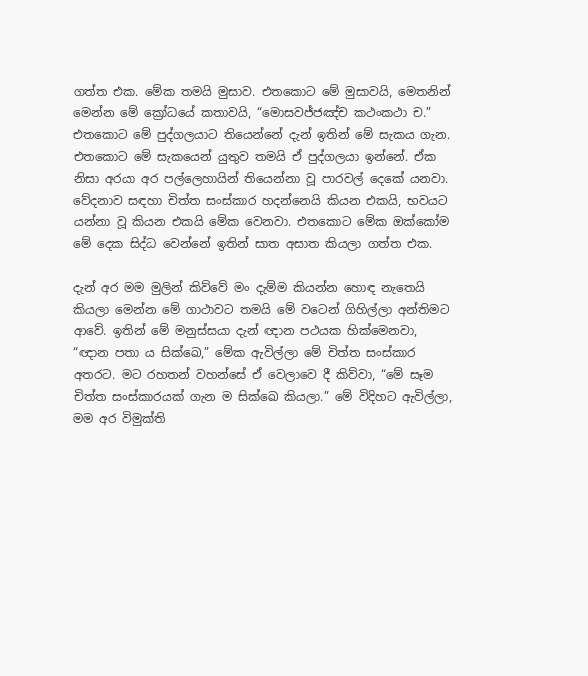ගත්ත එක. මේක තමයි මුසාව. එතකොට මේ මුසාවයි, මෙතනින් මෙන්න මේ ‍ක්‍රෝධයේ කතාවයි, “මොසවජ්‌ජඤ්‌ච කථංකථා ච.” එතකොට මේ පුද්ගලයාට තියෙන්නේ දැන් ඉතින් මේ සැකය ගැන. එතකොට මේ සැකයෙන් යුතුව තමයි ඒ පුද්ගලයා ඉන්නේ. ඒක නිසා අරයා අර පල්ලෙහායින් තියෙන්නා වූ පාරවල් දෙකේ යනවා. වේදනාව සඳහා චිත්ත සංස්කාර හදන්නෙයි කියන එකයි, භවයට යන්නා වූ කියන එකයි මේක වෙනවා. එතකොට මේක ඔක්කෝම මේ දෙක සිද්ධ වෙන්නේ ඉතින් සාත අසාත කියලා ගත්ත එක.

දැන් අර මම මුලින් කිව්වේ මං දැම්ම කියන්න හොඳ නැතෙයි කියලා මෙන්න මේ ගාථාවට තමයි මේ වටෙන් ගිහිල්ලා අන්තිමට ආවේ. ඉතින් මේ මනුස්සයා දැන් ඥාන පථයක හික්මෙනවා, “ඥාන පතා ය සික්ඛෙ,” මේක ඇවිල්ලා මේ චිත්ත සංස්කාර අතරට. මට රහතන් වහන්සේ ඒ වෙලාවෙ දී කිව්වා, “මේ සෑම චිත්ත සංස්කාරයක් ගැන ම සික්ඛෙ කියලා.” මේ විදිහට ඇවිල්ලා, මම අර විමුක්ති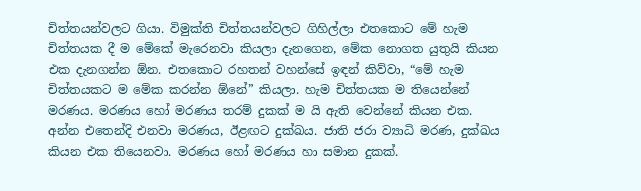චිත්තයන්වලට ගියා. විමුක්ති චිත්තයන්වලට ගිහිල්ලා එතකොට මේ හැම චිත්තයක දී ම මේකේ මැරෙනවා කියලා දැනගෙන, මේක නොගත යුතුයි කියන එක දැනගන්න ඕන. එතකොට රහතන් වහන්සේ ඉඳන් කිව්වා, “මේ හැම චිත්තයකට ම මේක කරන්න ඕනේ” කියලා. හැම චිත්තයක ම තියෙන්නේ මරණය. මරණය හෝ මරණය තරම් දුකක් ම යි ඇති වෙන්නේ කියන එක. අන්න එතෙන්දි එනවා මරණය, ඊළඟට දුක්ඛය. ජාති ජරා ව්‍යාධි මරණ, දුක්ඛය කියන එක තියෙනවා. මරණය හෝ මරණය හා සමාන දුකක්.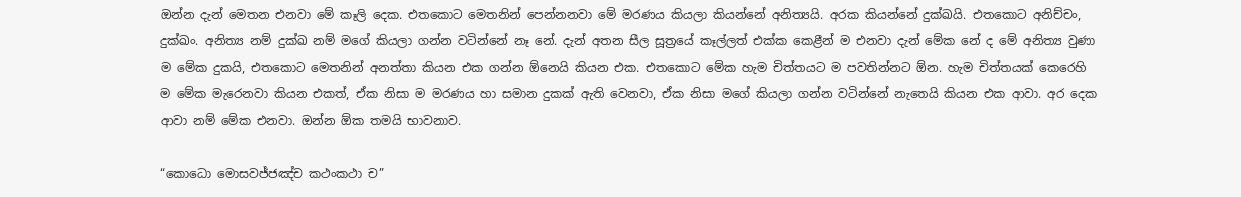ඔන්න දැන් මෙතන එනවා මේ කෑලි දෙක. එතකොට මෙතනින් පෙන්නනවා මේ මරණය කියලා කියන්නේ අනිත්‍යයි. අරක කියන්නේ දුක්ඛයි. එතකොට අනිච්චං, දුක්ඛං. අනිත්‍ය නම් දුක්ඛ නම් මගේ කියලා ගන්න වටින්නේ නෑ නේ. දැන් අතන සීල සූත්‍රයේ කෑල්ලත් එක්ක කෙළීන් ම එනවා දැන් මේක නේ ද මේ අනිත්‍ය වුණා ම මේක දුකයි, එතකොට මෙතනින් අනත්තා කියන එක ගන්න ඕනෙයි කියන එක. එතකොට මේක හැම චිත්තයට ම පවතින්නට ඕන. හැම චිත්තයක් කෙරෙහි ම මේක මැරෙනවා කියන එකත්, ඒක නිසා ම මරණය හා සමාන දුකක් ඇති වෙනවා, ඒක නිසා මගේ කියලා ගන්න වටින්නේ නැතෙයි කියන එක ආවා. අර දෙක ආවා නම් මේක එනවා. ඔන්න ඕක තමයි භාවනාව.

“කොධො මොසවජ්‌ජඤ්‌ච කථංකථා ච”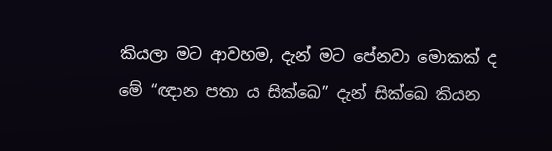කියලා මට ආවහම, දැන් මට පේනවා මොකක් ද මේ “ඥාන පතා ය සික්ඛෙ” දැන් සික්ඛෙ කියන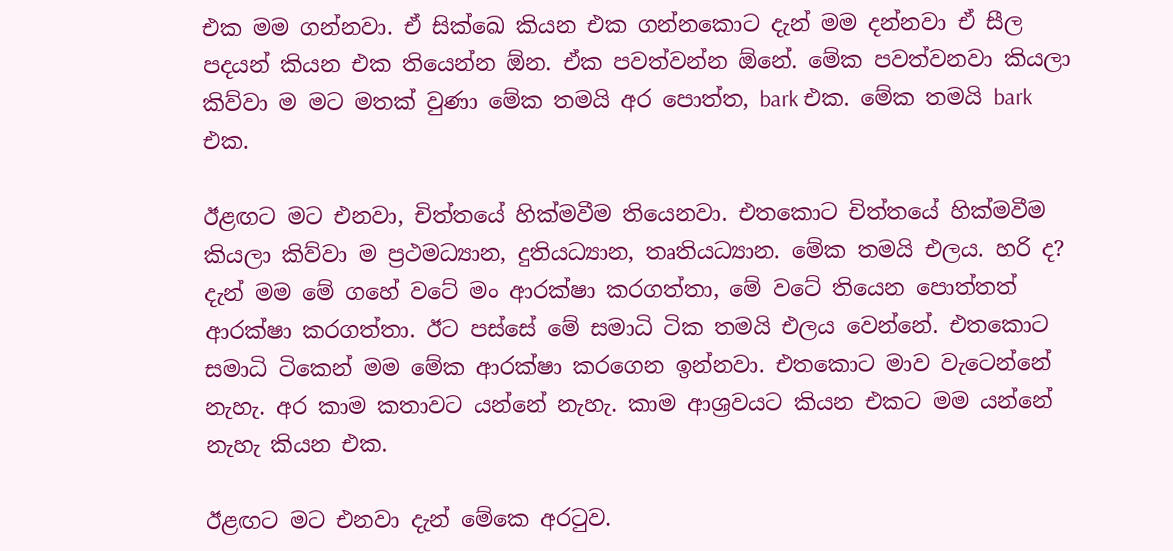එක මම ගන්නවා. ඒ සික්ඛෙ කියන එක ගන්නකොට දැන් මම දන්නවා ඒ සීල පදයන් කියන එක තියෙන්න ඕන. ඒක පවත්වන්න ඕනේ. මේක පවත්වනවා කියලා කිව්වා ම මට මතක් වුණා මේක තමයි අර පොත්ත, bark එක. මේක තමයි bark එක.

ඊළඟට මට එනවා, චිත්තයේ හික්මවීම තියෙනවා. එතකොට චිත්තයේ හික්මවීම කියලා කිව්වා ම ප්‍රථමධ්‍යාන, දුතියධ්‍යාන, තෘතියධ්‍යාන. මේක තමයි එලය. හරි ද? දැන් මම මේ ගහේ වටේ මං ආරක්ෂා කරගත්තා, මේ වටේ තියෙන පොත්තත් ආරක්ෂා කරගත්තා. ඊට පස්සේ මේ සමාධි ටික තමයි එලය වෙන්නේ. එතකොට සමාධි ටිකෙන් මම මේක ආරක්ෂා කරගෙන ඉන්නවා. එතකොට මාව වැටෙන්නේ නැහැ. අර කාම කතාවට යන්නේ නැහැ. කාම ආශ්‍රවයට කියන එකට මම යන්නේ නැහැ කියන එක.

ඊළඟට මට එනවා දැන් මේකෙ අරටුව.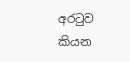අරටුව කියන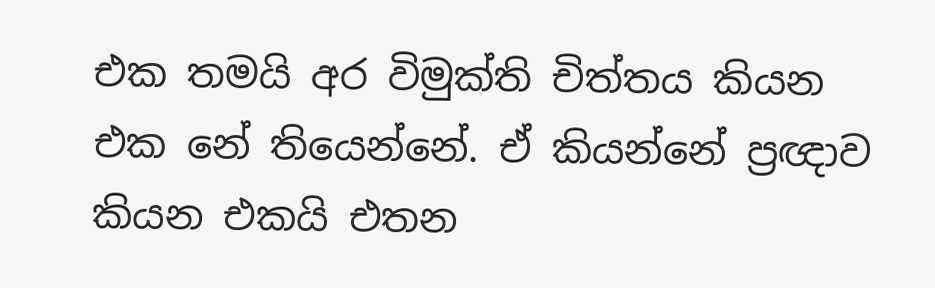එක තමයි අර විමුක්ති චිත්තය කියන එක නේ තියෙන්නේ. ඒ කියන්නේ ප්‍රඥාව කියන එකයි එතන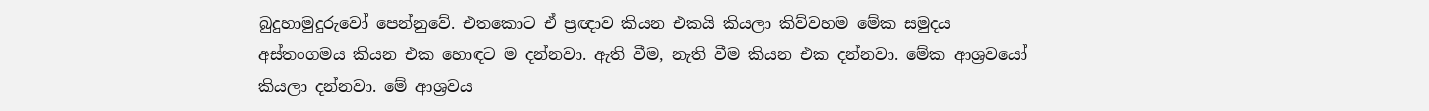බුදුහාමුදුරුවෝ පෙන්නුවේ. එතකොට ඒ ප්‍රඥාව කියන එකයි කියලා කිව්වහම මේක සමුදය අස්තංගමය කියන එක හොඳට ම දන්නවා. ඇති වීම, නැති වීම කියන එක දන්නවා. මේක ආශ්‍රවයෝ කියලා දන්නවා. මේ ආශ්‍රවය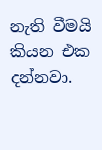නැති වීමයි කියන එක දන්නවා.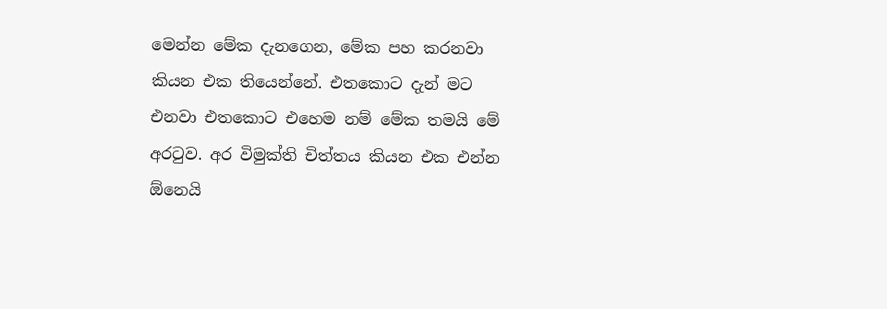මෙන්න මේක දැනගෙන, මේක පහ කරනවා කියන එක තියෙන්නේ. එතකොට දැන් මට එනවා එතකොට එහෙම නම් මේක තමයි මේ අරටුව. අර විමුක්ති චිත්තය කියන එක එන්න ඕනෙයි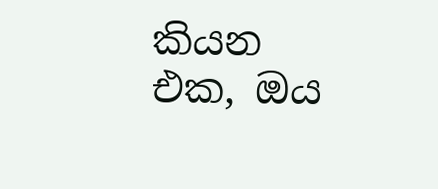කියන එක, ඔය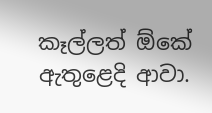කෑල්ලත් ඕකේ ඇතුළෙදි ආවා.